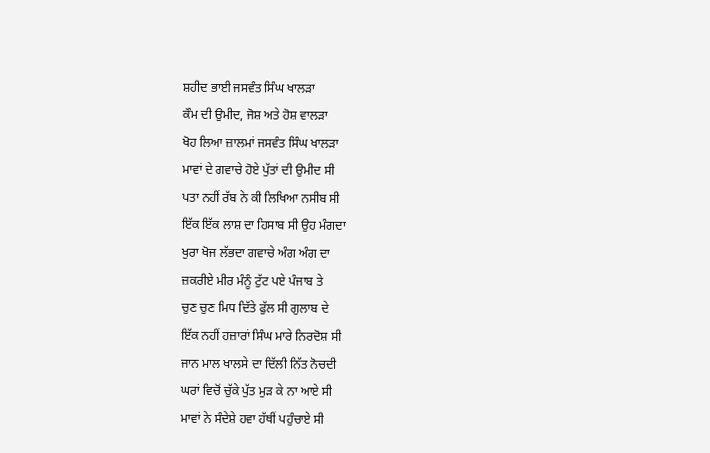ਸ਼ਹੀਦ ਭਾਈ ਜਸਵੰਤ ਸਿੰਘ ਖਾਲੜਾ
ਕੌਮ ਦੀ ਉਮੀਦ, ਜੋਸ਼ ਅਤੇ ਹੋਸ਼ ਵਾਲੜਾ
ਖੋਹ ਲਿਆ ਜ਼ਾਲਮਾਂ ਜਸਵੰਤ ਸਿੰਘ ਖਾਲੜਾ
ਮਾਵਾਂ ਦੇ ਗਵਾਚੇ ਹੋਏ ਪੁੱਤਾਂ ਦੀ ਉਮੀਦ ਸੀ
ਪਤਾ ਨਹੀਂ ਰੱਬ ਨੇ ਕੀ ਲਿਖਿਆ ਨਸੀਬ ਸੀ
ਇੱਕ ਇੱਕ ਲਾਸ਼ ਦਾ ਹਿਸਾਬ ਸੀ ਉਹ ਮੰਗਦਾ
ਖੁਰਾ ਖੋਜ ਲੱਭਦਾ ਗਵਾਚੇ ਅੰਗ ਅੰਗ ਦਾ
ਜ਼ਕਰੀਏ ਮੀਰ ਮੰਨੂੰ ਟੁੱਟ ਪਏ ਪੰਜਾਬ ਤੇ
ਚੁਣ ਚੁਣ ਮਿਧ ਦਿੱਤੇ ਫੁੱਲ ਸੀ ਗੁਲਾਬ ਦੇ
ਇੱਕ ਨਹੀਂ ਹਜ਼ਾਰਾਂ ਸਿੰਘ ਮਾਰੇ ਨਿਰਦੋਸ਼ ਸੀ
ਜਾਨ ਮਾਲ ਖਾਲਸੇ ਦਾ ਦਿੱਲੀ ਨਿੱਤ ਨੋਚਦੀ
ਘਰਾਂ ਵਿਚੋਂ ਚੁੱਕੇ ਪੁੱਤ ਮੁੜ ਕੇ ਨਾ ਆਏ ਸੀ
ਮਾਵਾਂ ਨੇ ਸੰਦੇਸ਼ੇ ਹਵਾ ਹੱਥੀਂ ਪਹੁੰਚਾਏ ਸੀ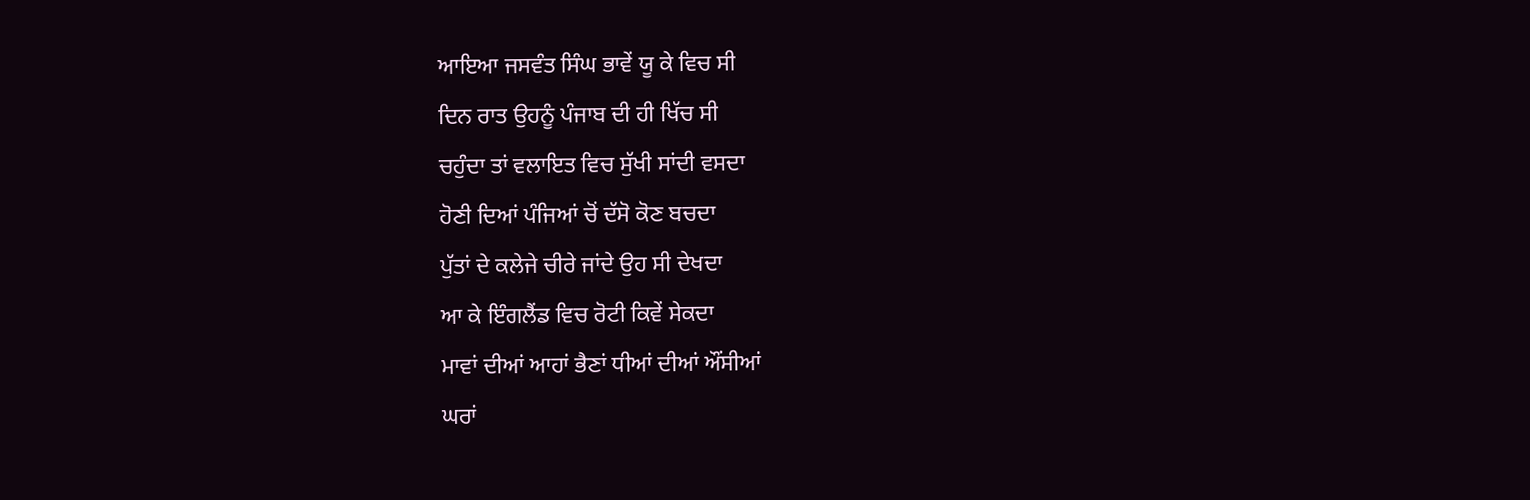ਆਇਆ ਜਸਵੰਤ ਸਿੰਘ ਭਾਵੇਂ ਯੂ ਕੇ ਵਿਚ ਸੀ
ਦਿਨ ਰਾਤ ਉਹਨੂੰ ਪੰਜਾਬ ਦੀ ਹੀ ਖਿੱਚ ਸੀ
ਚਹੁੰਦਾ ਤਾਂ ਵਲਾਇਤ ਵਿਚ ਸੁੱਖੀ ਸਾਂਦੀ ਵਸਦਾ
ਹੋਣੀ ਦਿਆਂ ਪੰਜਿਆਂ ਚੋਂ ਦੱਸੋ ਕੋਣ ਬਚਦਾ
ਪੁੱਤਾਂ ਦੇ ਕਲੇਜੇ ਚੀਰੇ ਜਾਂਦੇ ਉਹ ਸੀ ਦੇਖਦਾ
ਆ ਕੇ ਇੰਗਲੈਂਡ ਵਿਚ ਰੋਟੀ ਕਿਵੇਂ ਸੇਕਦਾ
ਮਾਵਾਂ ਦੀਆਂ ਆਹਾਂ ਭੈਣਾਂ ਧੀਆਂ ਦੀਆਂ ਔਂਸੀਆਂ
ਘਰਾਂ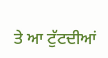ਤੇ ਆ ਟੁੱਟਦੀਆਂ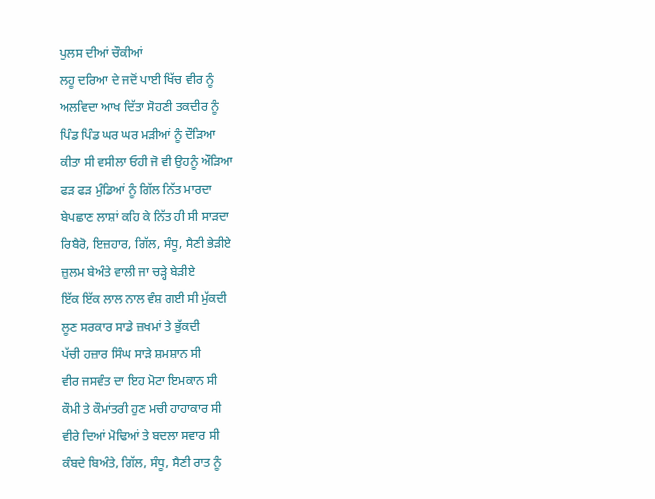ਪੁਲਸ ਦੀਆਂ ਚੌਕੀਆਂ
ਲਹੂ ਦਰਿਆ ਦੇ ਜਦੋਂ ਪਾਈ ਖਿੱਚ ਵੀਰ ਨੂੰ
ਅਲਵਿਦਾ ਆਖ ਦਿੱਤਾ ਸੋਹਣੀ ਤਕਦੀਰ ਨੂੰ
ਪਿੰਡ ਪਿੰਡ ਘਰ ਘਰ ਮੜੀਆਂ ਨੂੰ ਦੌੜਿਆ
ਕੀਤਾ ਸੀ ਵਸੀਲਾ ਓਹੀ ਜੋ ਵੀ ਉਹਨੂੰ ਔੜਿਆ
ਫੜ ਫੜ ਮੁੰਡਿਆਂ ਨੂੰ ਗਿੱਲ ਨਿੱਤ ਮਾਰਦਾ
ਬੇਪਛਾਣ ਲਾਸ਼ਾਂ ਕਹਿ ਕੇ ਨਿੱਤ ਹੀ ਸੀ ਸਾੜਦਾ
ਰਿਬੈਰੋ, ਇਜ਼ਹਾਰ, ਗਿੱਲ, ਸੰਧੂ, ਸੈਣੀ ਭੇੜੀਏ
ਜ਼ੁਲਮ ਬੇਅੰਤੇ ਵਾਲੀ ਜਾ ਚੜ੍ਹੇ ਬੇੜੀਏ
ਇੱਕ ਇੱਕ ਲਾਲ ਨਾਲ ਵੰਸ਼ ਗਈ ਸੀ ਮੁੱਕਦੀ
ਲੂਣ ਸਰਕਾਰ ਸਾਡੇ ਜ਼ਖਮਾਂ ਤੇ ਭੁੱਕਦੀ
ਪੱਚੀ ਹਜ਼ਾਰ ਸਿੰਘ ਸਾੜੇ ਸ਼ਮਸ਼ਾਨ ਸੀ
ਵੀਰ ਜਸਵੰਤ ਦਾ ਇਹ ਮੋਟਾ ਇਮਕਾਨ ਸੀ
ਕੌਮੀ ਤੇ ਕੌਮਾਂਤਰੀ ਹੁਣ ਮਚੀ ਹਾਹਾਕਾਰ ਸੀ
ਵੀਰੇ ਦਿਆਂ ਮੋਢਿਆਂ ਤੇ ਬਦਲਾ ਸਵਾਰ ਸੀ
ਕੰਬਦੇ ਬਿਅੰਤੇ, ਗਿੱਲ, ਸੰਧੂ, ਸੈਣੀ ਰਾਤ ਨੂੰ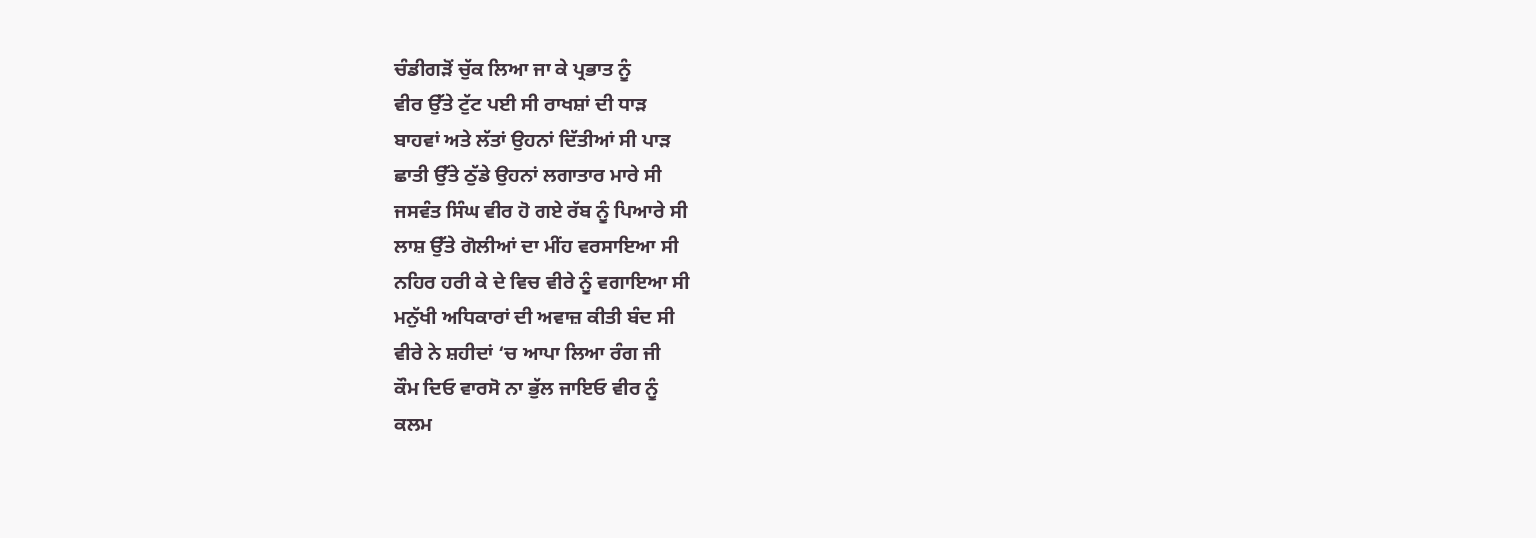ਚੰਡੀਗੜੋਂ ਚੁੱਕ ਲਿਆ ਜਾ ਕੇ ਪ੍ਰਭਾਤ ਨੂੰ
ਵੀਰ ਉੱਤੇ ਟੁੱਟ ਪਈ ਸੀ ਰਾਖਸ਼ਾਂ ਦੀ ਧਾੜ
ਬਾਹਵਾਂ ਅਤੇ ਲੱਤਾਂ ਉਹਨਾਂ ਦਿੱਤੀਆਂ ਸੀ ਪਾੜ
ਛਾਤੀ ਉੱਤੇ ਠੁੱਡੇ ਉਹਨਾਂ ਲਗਾਤਾਰ ਮਾਰੇ ਸੀ
ਜਸਵੰਤ ਸਿੰਘ ਵੀਰ ਹੋ ਗਏ ਰੱਬ ਨੂੰ ਪਿਆਰੇ ਸੀ
ਲਾਸ਼ ਉੱਤੇ ਗੋਲੀਆਂ ਦਾ ਮੀਂਹ ਵਰਸਾਇਆ ਸੀ
ਨਹਿਰ ਹਰੀ ਕੇ ਦੇ ਵਿਚ ਵੀਰੇ ਨੂੰ ਵਗਾਇਆ ਸੀ
ਮਨੁੱਖੀ ਅਧਿਕਾਰਾਂ ਦੀ ਅਵਾਜ਼ ਕੀਤੀ ਬੰਦ ਸੀ
ਵੀਰੇ ਨੇ ਸ਼ਹੀਦਾਂ ‘ਚ ਆਪਾ ਲਿਆ ਰੰਗ ਜੀ
ਕੌਮ ਦਿਓ ਵਾਰਸੋ ਨਾ ਭੁੱਲ ਜਾਇਓ ਵੀਰ ਨੂੰ
ਕਲਮ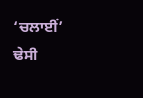‘ਚਲਾਈਂ’ ਢੇਸੀ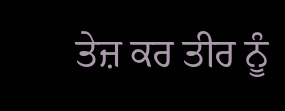ਤੇਜ਼ ਕਰ ਤੀਰ ਨੂੰ